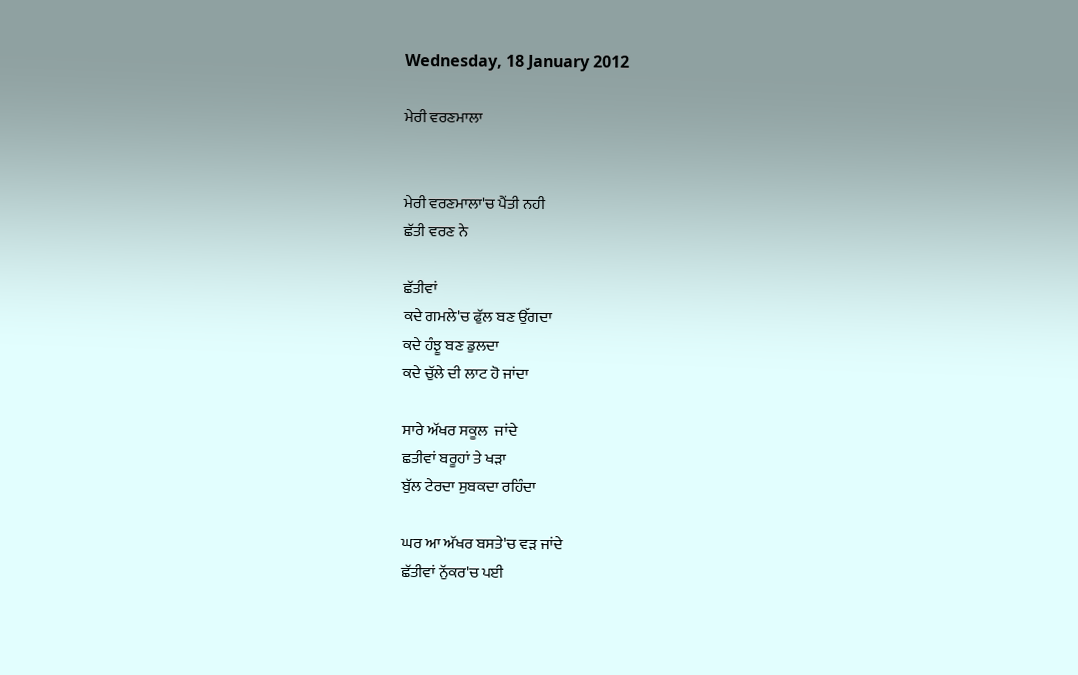Wednesday, 18 January 2012

ਮੇਰੀ ਵਰਣਮਾਲਾ


ਮੇਰੀ ਵਰਣਮਾਲਾ'ਚ ਪੈਂਤੀ ਨਹੀ
ਛੱਤੀ ਵਰਣ ਨੇ

ਛੱਤੀਵਾਂ
ਕਦੇ ਗਮਲੇ'ਚ ਫੁੱਲ ਬਣ ਉੱਗਦਾ
ਕਦੇ ਹੰਝੂ ਬਣ ਡੁਲਦਾ
ਕਦੇ ਚੁੱਲੇ ਦੀ ਲਾਟ ਹੋ ਜਾਂਦਾ

ਸਾਰੇ ਅੱਖਰ ਸਕੂਲ  ਜਾਂਦੇ
ਛਤੀਵਾਂ ਬਰੂਹਾਂ ਤੇ ਖੜਾ
ਬੁੱਲ ਟੇਰਦਾ ਸੁਬਕਦਾ ਰਹਿੰਦਾ

ਘਰ ਆ ਅੱਖਰ ਬਸਤੇ'ਚ ਵੜ ਜਾਂਦੇ
ਛੱਤੀਵਾਂ ਨੁੱਕਰ'ਚ ਪਈ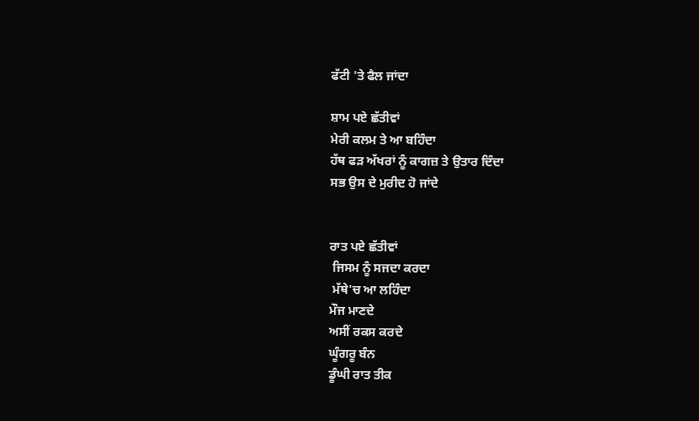ਫੱਟੀ 'ਤੇ ਫੈਲ ਜਾਂਦਾ

ਸ਼ਾਮ ਪਏ ਛੱਤੀਵਾਂ
ਮੇਰੀ ਕਲਮ ਤੇ ਆ ਬਹਿੰਦਾ
ਹੱਥ ਫੜ ਅੱਖਰਾਂ ਨੂੰ ਕਾਗਜ਼ ਤੇ ਉਤਾਰ ਦਿੰਦਾ
ਸਭ ਉਸ ਦੇ ਮੁਰੀਦ ਹੋ ਜਾਂਦੇ


ਰਾਤ ਪਏ ਛੱਤੀਵਾਂ
 ਜਿਸਮ ਨੂੰ ਸਜਦਾ ਕਰਦਾ
 ਮੱਥੇ'ਚ ਆ ਲਹਿੰਦਾ
ਮੌਜ ਮਾਣਦੇ
ਅਸੀਂ ਰਕਸ ਕਰਦੇ
ਘੂੰਗਰੂ ਬੰਨ
ਡੂੰਘੀ ਰਾਤ ਤੀਕ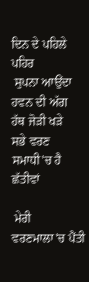ਦਿਨ ਦੇ ਪਹਿਲੇ ਪਹਿਰ
 ਸੁਪਨਾ ਆਉਂਦਾ
ਹਵਨ ਦੀ ਅੱਗ
ਹੱਥ ਜੋੜੀ ਖੜੇ
ਸਭੇ ਵਰਣ
ਸਮਾਧੀ'ਚ ਹੈ ਛੱਤੀਵਾਂ

 ਮੇਰੀ ਵਰਣਮਾਲਾ'ਚ ਪੈਂਤੀ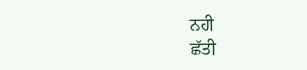ਨਹੀ
ਛੱਤੀ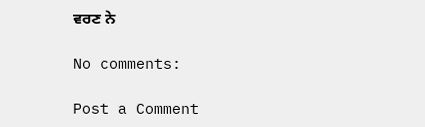ਵਰਣ ਨੇ

No comments:

Post a Comment